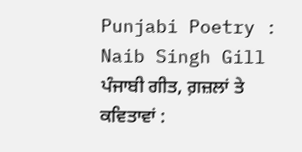Punjabi Poetry : Naib Singh Gill
ਪੰਜਾਬੀ ਗੀਤ, ਗ਼ਜ਼ਲਾਂ ਤੇ ਕਵਿਤਾਵਾਂ :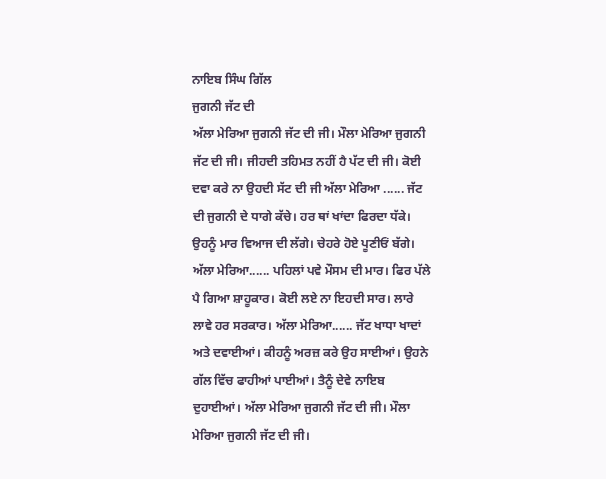ਨਾਇਬ ਸਿੰਘ ਗਿੱਲ
ਜੁਗਨੀ ਜੱਟ ਦੀ
ਅੱਲਾ ਮੇਰਿਆ ਜੁਗਨੀ ਜੱਟ ਦੀ ਜੀ। ਮੌਲਾ ਮੇਰਿਆ ਜੁਗਨੀ ਜੱਟ ਦੀ ਜੀ। ਜੀਹਦੀ ਤਹਿਮਤ ਨਹੀਂ ਹੈ ਪੱਟ ਦੀ ਜੀ। ਕੋਈ ਦਵਾ ਕਰੇ ਨਾ ਉਹਦੀ ਸੱਟ ਦੀ ਜੀ ਅੱਲਾ ਮੇਰਿਆ ...... ਜੱਟ ਦੀ ਜੁਗਨੀ ਦੇ ਧਾਗੇ ਕੱਚੇ। ਹਰ ਥਾਂ ਖਾਂਦਾ ਫਿਰਦਾ ਧੱਕੇ। ਉਹਨੂੰ ਮਾਰ ਵਿਆਜ ਦੀ ਲੱਗੇ। ਚੇਹਰੇ ਹੋਏ ਪੂਣੀਓਂ ਬੱਗੇ। ਅੱਲਾ ਮੇਰਿਆ...... ਪਹਿਲਾਂ ਪਵੇ ਮੌਸਮ ਦੀ ਮਾਰ। ਫਿਰ ਪੱਲੇ ਪੈ ਗਿਆ ਸ਼ਾਹੂਕਾਰ। ਕੋਈ ਲਏ ਨਾ ਇਹਦੀ ਸਾਰ। ਲਾਰੇ ਲਾਵੇ ਹਰ ਸਰਕਾਰ। ਅੱਲਾ ਮੇਰਿਆ...... ਜੱਟ ਖਾਧਾ ਖਾਦਾਂ ਅਤੇ ਦਵਾਈਆਂ। ਕੀਹਨੂੰ ਅਰਜ਼ ਕਰੇ ਉਹ ਸਾਈਆਂ। ਉਹਨੇ ਗੱਲ ਵਿੱਚ ਫਾਹੀਆਂ ਪਾਈਆਂ। ਤੈਨੂੰ ਦੇਵੇ ਨਾਇਬ ਦੁਹਾਈਆਂ। ਅੱਲਾ ਮੇਰਿਆ ਜੁਗਨੀ ਜੱਟ ਦੀ ਜੀ। ਮੌਲਾ ਮੇਰਿਆ ਜੁਗਨੀ ਜੱਟ ਦੀ ਜੀ।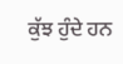ਕੁੱਝ ਹੁੰਦੇ ਹਨ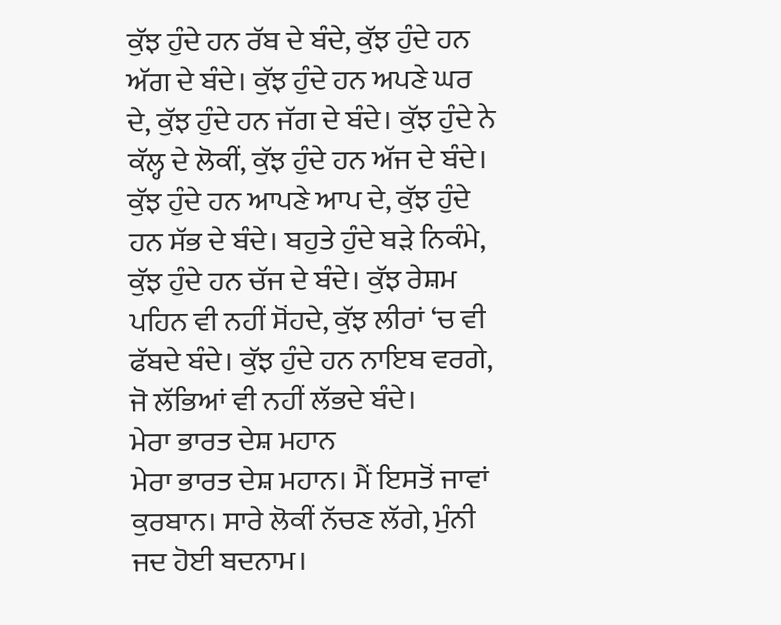ਕੁੱਝ ਹੁੰਦੇ ਹਨ ਰੱਬ ਦੇ ਬੰਦੇ, ਕੁੱਝ ਹੁੰਦੇ ਹਨ ਅੱਗ ਦੇ ਬੰਦੇ। ਕੁੱਝ ਹੁੰਦੇ ਹਨ ਅਪਣੇ ਘਰ ਦੇ, ਕੁੱਝ ਹੁੰਦੇ ਹਨ ਜੱਗ ਦੇ ਬੰਦੇ। ਕੁੱਝ ਹੁੰਦੇ ਨੇ ਕੱਲ੍ਹ ਦੇ ਲੋਕੀਂ, ਕੁੱਝ ਹੁੰਦੇ ਹਨ ਅੱਜ ਦੇ ਬੰਦੇ। ਕੁੱਝ ਹੁੰਦੇ ਹਨ ਆਪਣੇ ਆਪ ਦੇ, ਕੁੱਝ ਹੁੰਦੇ ਹਨ ਸੱਭ ਦੇ ਬੰਦੇ। ਬਹੁਤੇ ਹੁੰਦੇ ਬੜੇ ਨਿਕੰਮੇ, ਕੁੱਝ ਹੁੰਦੇ ਹਨ ਚੱਜ ਦੇ ਬੰਦੇ। ਕੁੱਝ ਰੇਸ਼ਮ ਪਹਿਨ ਵੀ ਨਹੀਂ ਸੋਂਹਦੇ, ਕੁੱਝ ਲੀਰਾਂ ‘ਚ ਵੀ ਫੱਬਦੇ ਬੰਦੇ। ਕੁੱਝ ਹੁੰਦੇ ਹਨ ਨਾਇਬ ਵਰਗੇ, ਜੋ ਲੱਭਿਆਂ ਵੀ ਨਹੀਂ ਲੱਭਦੇ ਬੰਦੇ।
ਮੇਰਾ ਭਾਰਤ ਦੇਸ਼ ਮਹਾਨ
ਮੇਰਾ ਭਾਰਤ ਦੇਸ਼ ਮਹਾਨ। ਮੈਂ ਇਸਤੋਂ ਜਾਵਾਂ ਕੁਰਬਾਨ। ਸਾਰੇ ਲੋਕੀਂ ਨੱਚਣ ਲੱਗੇ, ਮੁੰਨੀ ਜਦ ਹੋਈ ਬਦਨਾਮ।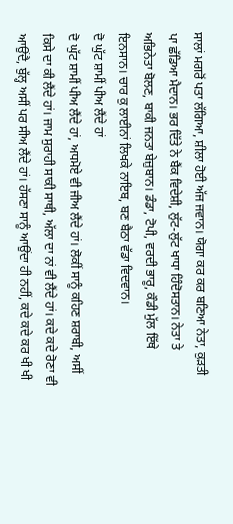ਸਾਲਾਂ ਮਗਰੋਂ ਪਤਾ ਲੱਗਿਆ, ਸ਼ੀਲਾ ਹੋਈ ਅੱਜ ਜਵਾਨ। ਯੋਗਾ ਕਰ ਕਰ ਬਣਿਆ ਨੇਤਾ, ਕੁੜਤੀ ਪਾ ਛੱਡਿਆ ਮੈਦਾਨ। ਭਰ ਦਿੱਤੇ ਨੇ ਬੈਂਕ ਵਿਦੇਸ਼ੀ, ਲੁੱਟ-ਲੁੱਟ ਖਾਧਾ ਹਿੰਦੋਸਤਾਨ। ਨੇਤਾ ਤੇ ਅਭਿਨੇਤਾ ਬੋਲਣ, ਬਾਕੀ ਜਨਤਾ ਬੇਜ਼ੁਬਾਨ। ਡੰਡਾ, ਟੋਪੀ, ਵਰਦੀ ਭਾਰੂ, ਕੌਡੀ ਮੁੱਲ ਇੱਥੇ ਇਨਸਾਨ। ਚਾਰ ਕੁ ਲਾਈਨਾਂ ਲਿਖਕੇ ਨਾਇਬ, ਬਣ ਬੈਠਾ ਵੱਡਾ ਵਿਦਵਾਨ।
ਦੋ ਘੁੱਟ ਸ਼ਾਮੀਂ ਪੀਅ ਲੈਂਦੇ ਹਾਂ
ਦੋ ਘੁੱਟ ਸ਼ਾਮੀਂ ਪੀਅ ਲੈਂਦੇ ਹਾਂ, ਅਧਮੋਏ ਵੀ ਜੀਅ ਲੈਂਦੇ ਹਾਂ। ਲੋਕੀਂ ਸਾਨੂੰ ਕਹਿਣ ਸ਼ਰਾਬੀ, ਅਸੀਂ ਕਿਸੇ ਦਾ ਕੀ ਲੈਂਦੇ ਹਾਂ। ਜਾਮ ਸੁਰਾਹੀ ਸਾਕੀ ਸਾਥੀ, ਅੱਲਾ ਦਾ ਨਾਂ ਵੀ ਲੈਂਦੇ ਹਾਂ। ਕਦੇ ਕਦੇ ਰੋਣਾ ਵੀ ਆਉਂਦੈ, ਬੁੱਲ੍ਹ ਅਸੀਂ ਪਰ ਸੀਅ ਲੈਂਦੇ ਹਾਂ। ਹੱਸਣਾ ਸਾਨੂੰ ਆਉਂਦਾ ਹੀ ਨਹੀਂ, ਕਦੇ ਕਦੇ ਕਰ ਖੀ ਖੀ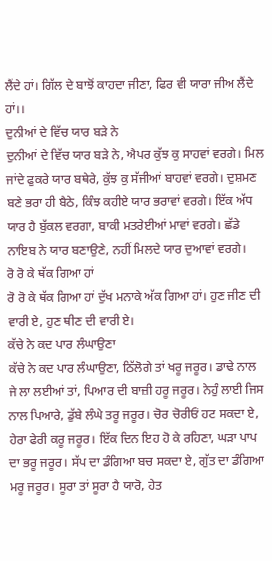ਲੈਂਦੇ ਹਾਂ। ਗਿੱਲ ਦੇ ਬਾਝੋਂ ਕਾਹਦਾ ਜੀਣਾ, ਫਿਰ ਵੀ ਯਾਰਾ ਜੀਅ ਲੈਂਦੇ ਹਾਂ।।
ਦੁਨੀਆਂ ਦੇ ਵਿੱਚ ਯਾਰ ਬੜੇ ਨੇ
ਦੁਨੀਆਂ ਦੇ ਵਿੱਚ ਯਾਰ ਬੜੇ ਨੇ, ਐਪਰ ਕੁੱਝ ਕੁ ਸਾਹਵਾਂ ਵਰਗੇ। ਮਿਲ ਜਾਂਦੇ ਫੁਕਰੇ ਯਾਰ ਬਥੇਰੇ, ਕੁੱਝ ਕੁ ਸੱਜੀਆਂ ਬਾਹਵਾਂ ਵਰਗੇ। ਦੁਸ਼ਮਣ ਬਣੇ ਭਰਾ ਹੀ ਬੈਠੇ, ਕਿੰਝ ਕਹੀਏ ਯਾਰ ਭਰਾਵਾਂ ਵਰਗੇ। ਇੱਕ ਅੱਧ ਯਾਰ ਹੈ ਬੁੱਕਲ ਵਰਗਾ, ਬਾਕੀ ਮਤਰੇਈਆਂ ਮਾਵਾਂ ਵਰਗੇ। ਛੱਡੇ ਨਾਇਬ ਨੇ ਯਾਰ ਬਣਾਉਣੇ, ਨਹੀਂ ਮਿਲਦੇ ਯਾਰ ਦੁਆਵਾਂ ਵਰਗੇ।
ਰੋ ਰੋ ਕੇ ਥੱਕ ਗਿਆ ਹਾਂ
ਰੋ ਰੋ ਕੇ ਥੱਕ ਗਿਆ ਹਾਂ ਦੁੱਖ ਮਨਾਕੇ ਅੱਕ ਗਿਆ ਹਾਂ। ਹੁਣ ਜੀਣ ਦੀ ਵਾਰੀ ਏ, ਹੁਣ ਥੀਣ ਦੀ ਵਾਰੀ ਏ।
ਕੱਚੇ ਨੇ ਕਦ ਪਾਰ ਲੰਘਾਉਣਾ
ਕੱਚੇ ਨੇ ਕਦ ਪਾਰ ਲੰਘਾਉਣਾ, ਠਿੱਲੋਗੇ ਤਾਂ ਖਰੂ ਜਰੂਰ। ਡਾਢੇ ਨਾਲ ਜੇ ਲਾ ਲਈਆਂ ਤਾਂ, ਪਿਆਰ ਦੀ ਬਾਜ਼ੀ ਹਰੂ ਜਰੂਰ। ਨੇਹੁੰ ਲਾਈ ਜਿਸ ਨਾਲ ਪਿਆਰੇ, ਡੁੱਬੇ ਲੰਘੇ ਤਰੂ ਜਰੂਰ। ਚੋਰ ਚੋਰੀਓਂ ਹਟ ਸਕਦਾ ਏ, ਹੇਰਾ ਫੇਰੀ ਕਰੂ ਜਰੂਰ। ਇੱਕ ਦਿਨ ਇਹ ਹੋ ਕੇ ਰਹਿਣਾ, ਘੜਾ ਪਾਪ ਦਾ ਭਰੂ ਜਰੂਰ। ਸੱਪ ਦਾ ਡੰਗਿਆ ਬਚ ਸਕਦਾ ਏ, ਗੁੱਤ ਦਾ ਡੰਗਿਆ ਮਰੂ ਜਰੂਰ। ਸੂਰਾ ਤਾਂ ਸੂਰਾ ਹੈ ਯਾਰੋ, ਹੇਤ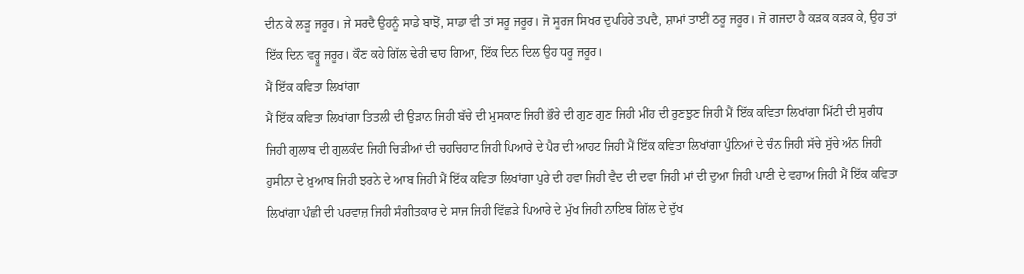ਦੀਨ ਕੇ ਲੜੂ ਜਰੂਰ। ਜੇ ਸਰਦੈ ਉਹਨੂੰ ਸਾਡੇ ਬਾਝੋਂ, ਸਾਡਾ ਵੀ ਤਾਂ ਸਰੂ ਜਰੂਰ। ਜੋ ਸੂਰਜ ਸਿਖਰ ਦੁਪਹਿਰੇ ਤਪਦੈ, ਸ਼ਾਮਾਂ ਤਾਈਂ ਠਰੂ ਜਰੂਰ। ਜੋ ਗਜਦਾ ਹੈ ਕੜਕ ਕੜਕ ਕੇ, ਉਹ ਤਾਂ ਇੱਕ ਦਿਨ ਵਰ੍ਹੂ ਜਰੂਰ। ਕੌਣ ਕਹੇ ਗਿੱਲ ਢੇਰੀ ਢਾਹ ਗਿਆ, ਇੱਕ ਦਿਨ ਦਿਲ ਉਹ ਧਰੂ ਜਰੂਰ।
ਮੈਂ ਇੱਕ ਕਵਿਤਾ ਲਿਖਾਂਗਾ
ਮੈਂ ਇੱਕ ਕਵਿਤਾ ਲਿਖਾਂਗਾ ਤਿਤਲੀ ਦੀ ਉੜਾਨ ਜਿਹੀ ਬੱਚੇ ਦੀ ਮੁਸਕਾਣ ਜਿਹੀ ਭੌਰੇ ਦੀ ਗੁਣ ਗੁਣ ਜਿਹੀ ਮੀਂਹ ਦੀ ਰੁਣਝੁਣ ਜਿਹੀ ਮੈਂ ਇੱਕ ਕਵਿਤਾ ਲਿਖਾਂਗਾ ਮਿੱਟੀ ਦੀ ਸੁਗੰਧ ਜਿਹੀ ਗੁਲਾਬ ਦੀ ਗੁਲਕੰਦ ਜਿਹੀ ਚਿੜੀਆਂ ਦੀ ਚਹਚਿਹਾਟ ਜਿਹੀ ਪਿਆਰੇ ਦੇ ਪੈਰ ਦੀ ਆਹਟ ਜਿਹੀ ਮੈਂ ਇੱਕ ਕਵਿਤਾ ਲਿਖਾਂਗਾ ਪੁੰਨਿਆਂ ਦੇ ਚੰਨ ਜਿਹੀ ਸੱਚੇ ਸੁੱਚੇ ਅੰਨ ਜਿਹੀ ਹੁਸੀਨਾ ਦੇ ਖ਼ੁਆਬ ਜਿਹੀ ਝਰਨੇ ਦੇ ਆਬ ਜਿਹੀ ਮੈਂ ਇੱਕ ਕਵਿਤਾ ਲਿਖਾਂਗਾ ਪੁਰੇ ਦੀ ਹਵਾ ਜਿਹੀ ਵੈਦ ਦੀ ਦਵਾ ਜਿਹੀ ਮਾਂ ਦੀ ਦੁਆ ਜਿਹੀ ਪਾਣੀ ਦੇ ਵਹਾਅ ਜਿਹੀ ਮੈਂ ਇੱਕ ਕਵਿਤਾ ਲਿਖਾਂਗਾ ਪੰਛੀ ਦੀ ਪਰਵਾਜ਼ ਜਿਹੀ ਸੰਗੀਤਕਾਰ ਦੇ ਸਾਜ ਜਿਹੀ ਵਿੱਛੜੇ ਪਿਆਰੇ ਦੇ ਮੁੱਖ ਜਿਹੀ ਨਾਇਬ ਗਿੱਲ ਦੇ ਦੁੱਖ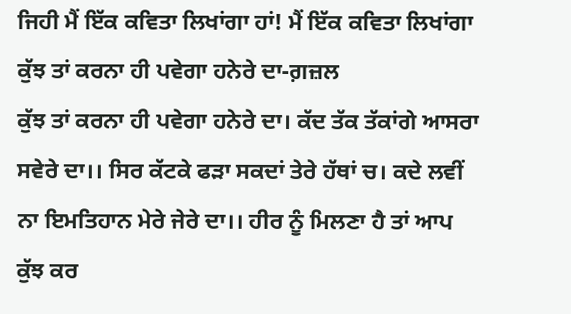ਜਿਹੀ ਮੈਂ ਇੱਕ ਕਵਿਤਾ ਲਿਖਾਂਗਾ ਹਾਂ! ਮੈਂ ਇੱਕ ਕਵਿਤਾ ਲਿਖਾਂਗਾ
ਕੁੱਝ ਤਾਂ ਕਰਨਾ ਹੀ ਪਵੇਗਾ ਹਨੇਰੇ ਦਾ-ਗ਼ਜ਼ਲ
ਕੁੱਝ ਤਾਂ ਕਰਨਾ ਹੀ ਪਵੇਗਾ ਹਨੇਰੇ ਦਾ। ਕੱਦ ਤੱਕ ਤੱਕਾਂਗੇ ਆਸਰਾ ਸਵੇਰੇ ਦਾ।। ਸਿਰ ਕੱਟਕੇ ਫੜਾ ਸਕਦਾਂ ਤੇਰੇ ਹੱਥਾਂ ਚ। ਕਦੇ ਲਵੀਂ ਨਾ ਇਮਤਿਹਾਨ ਮੇਰੇ ਜੇਰੇ ਦਾ।। ਹੀਰ ਨੂੰ ਮਿਲਣਾ ਹੈ ਤਾਂ ਆਪ ਕੁੱਝ ਕਰ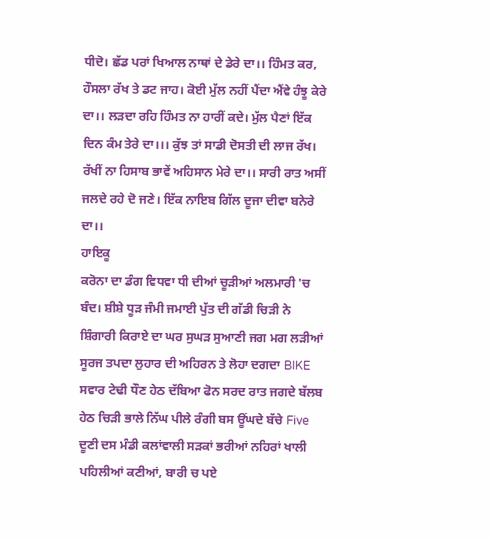ਧੀਦੋ। ਛੱਡ ਪਰਾਂ ਖਿਆਲ ਨਾਥਾਂ ਦੇ ਡੇਰੇ ਦਾ।। ਹਿੰਮਤ ਕਰ, ਹੌਸਲਾ ਰੱਖ ਤੇ ਡਟ ਜਾਹ। ਕੋਈ ਮੁੱਲ ਨਹੀਂ ਪੈਂਦਾ ਐਂਵੇ ਹੰਝੂ ਕੇਰੇ ਦਾ।। ਲੜਦਾ ਰਹਿ ਹਿੰਮਤ ਨਾ ਹਾਰੀਂ ਕਦੇ। ਮੁੱਲ ਪੈਣਾਂ ਇੱਕ ਦਿਨ ਕੰਮ ਤੇਰੇ ਦਾ।।। ਕੁੱਝ ਤਾਂ ਸਾਡੀ ਦੋਸਤੀ ਦੀ ਲਾਜ ਰੱਖ। ਰੱਖੀਂ ਨਾ ਹਿਸਾਬ ਭਾਵੇਂ ਅਹਿਸਾਨ ਮੇਰੇ ਦਾ।। ਸਾਰੀ ਰਾਤ ਅਸੀਂ ਜਲਦੇ ਰਹੇ ਦੋ ਜਣੇ। ਇੱਕ ਨਾਇਬ ਗਿੱਲ ਦੂਜਾ ਦੀਵਾ ਬਨੇਰੇ ਦਾ।।
ਹਾਇਕੂ
ਕਰੋਨਾ ਦਾ ਡੰਗ ਵਿਧਵਾ ਧੀ ਦੀਆਂ ਚੂੜੀਆਂ ਅਲਮਾਰੀ 'ਚ ਬੰਦ। ਸ਼ੀਸ਼ੇ ਧੂੜ ਜੰਮੀ ਜਮਾਈ ਪੁੱਤ ਦੀ ਗੱਡੀ ਚਿੜੀ ਨੇ ਸ਼ਿੰਗਾਰੀ ਕਿਰਾਏ ਦਾ ਘਰ ਸੁਘੜ ਸੁਆਣੀ ਜਗ ਮਗ ਲੜੀਆਂ ਸੂਰਜ ਤਪਦਾ ਲੁਹਾਰ ਦੀ ਅਹਿਰਨ ਤੇ ਲੋਹਾ ਦਗਦਾ BIKE ਸਵਾਰ ਟੇਢੀ ਧੌਣ ਹੇਠ ਦੱਬਿਆ ਫੋਨ ਸਰਦ ਰਾਤ ਜਗਦੇ ਬੱਲਬ ਹੇਠ ਚਿੜੀ ਭਾਲੇ ਨਿੱਘ ਪੀਲੇ ਰੰਗੀ ਬਸ ਊਂਘਦੇ ਬੱਚੇ Five ਦੂਣੀ ਦਸ ਮੰਡੀ ਕਲਾਂਵਾਲੀ ਸੜਕਾਂ ਭਰੀਆਂ ਨਹਿਰਾਂ ਖਾਲੀ ਪਹਿਲੀਆਂ ਕਣੀਆਂ, ਬਾਰੀ ਚ ਪਏ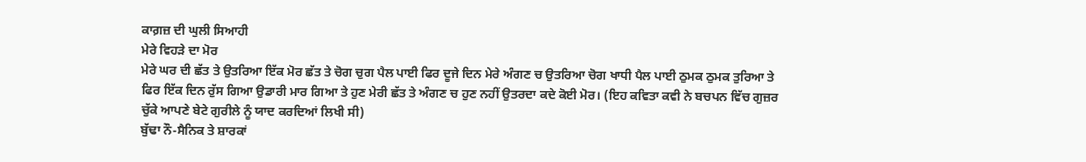ਕਾਗ਼ਜ਼ ਦੀ ਘੁਲੀ ਸਿਆਹੀ
ਮੇਰੇ ਵਿਹੜੇ ਦਾ ਮੋਰ
ਮੇਰੇ ਘਰ ਦੀ ਛੱਤ ਤੇ ਉਤਰਿਆ ਇੱਕ ਮੋਰ ਛੱਤ ਤੇ ਚੋਗ ਚੁਗ ਪੈਲ ਪਾਈ ਫਿਰ ਦੂਜੇ ਦਿਨ ਮੇਰੇ ਅੰਗਣ ਚ ਉਤਰਿਆ ਚੋਗ ਖਾਧੀ ਪੈਲ ਪਾਈ ਠੁਮਕ ਠੁਮਕ ਤੁਰਿਆ ਤੇ ਫਿਰ ਇੱਕ ਦਿਨ ਰੁੱਸ ਗਿਆ ਉਡਾਰੀ ਮਾਰ ਗਿਆ ਤੇ ਹੁਣ ਮੇਰੀ ਛੱਤ ਤੇ ਅੰਗਣ ਚ ਹੁਣ ਨਹੀਂ ਉਤਰਦਾ ਕਦੇ ਕੋਈ ਮੋਰ। (ਇਹ ਕਵਿਤਾ ਕਵੀ ਨੇ ਬਚਪਨ ਵਿੱਚ ਗੁਜ਼ਰ ਚੁੱਕੇ ਆਪਣੇ ਬੇਟੇ ਗੁਰੀਲੇ ਨੂੰ ਯਾਦ ਕਰਦਿਆਂ ਲਿਖੀ ਸੀ)
ਬੁੱਢਾ ਨੌ-ਸੈਨਿਕ ਤੇ ਸ਼ਾਰਕਾਂ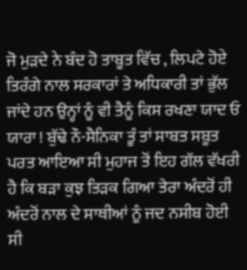ਜੋ ਮੁੜਦੇ ਨੇ ਬੰਦ ਹੋ ਤਾਬੂਤ ਵਿੱਚ , ਲਿਪਟੇ ਹੋਏ ਤਿਰੰਗੇ ਨਾਲ ਸਰਕਾਰਾਂ ਤੇ ਅਧਿਕਾਰੀ ਤਾਂ ਭੁੱਲ ਜਾਂਦੇ ਹਨ ਉਨ੍ਹਾਂ ਨੂੰ ਵੀ ਤੈਨੂੰ ਕਿਸ ਰਖਣਾ ਯਾਦ ਓ ਯਾਰਾ ! ਬੁੱਢੇ ਨੌ-ਸੈਨਿਕਾ ਤੂੰ ਤਾਂ ਸਾਬਤ ਸਬੂਤ ਪਰਤ ਆਇਆ ਸੀ ਮੁਹਾਜ ਤੋਂ ਇਹ ਗੱਲ ਵੱਖਰੀ ਹੈ ਕਿ ਬੜਾ ਕੁਝ ਤਿੜਕ ਗਿਆ ਤੇਰਾ ਅੰਦਰੋਂ ਹੀ ਅੰਦਰੋਂ ਨਾਲ ਦੇ ਸਾਥੀਆਂ ਨੂੰ ਜਦ ਨਸੀਬ ਹੋਈ ਸੀ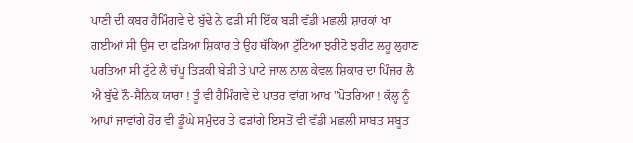ਪਾਣੀ ਦੀ ਕਬਰ ਹੈਮਿੰਗਵੇ ਦੇ ਬੁੱਢੇ ਨੇ ਫੜੀ ਸੀ ਇੱਕ ਬੜੀ ਵੱਡੀ ਮਛਲੀ ਸ਼ਾਰਕਾਂ ਖਾ ਗਈਆਂ ਸੀ ਉਸ ਦਾ ਫੜਿਆ ਸ਼ਿਕਾਰ ਤੇ ਉਹ ਥੱਕਿਆ ਟੁੱਟਿਆ ਝਰੀਟੋ ਝਰੀਟ ਲਹੂ ਲੁਹਾਣ ਪਰਤਿਆ ਸੀ ਟੁੱਟੇ ਲੈ ਚੱਪੂ ਤਿੜਕੀ ਬੇੜੀ ਤੇ ਪਾਟੇ ਜਾਲ ਨਾਲ ਕੇਵਲ ਸ਼ਿਕਾਰ ਦਾ ਪਿੰਜਰ ਲੈ ਐ ਬੁੱਢੇ ਨੌ-ਸੈਨਿਕ ਯਾਰਾ ! ਤੂੰ ਵੀ ਹੈਮਿੰਗਵੇ ਦੇ ਪਾਤਰ ਵਾਂਗ ਆਖ "ਪੋਤਰਿਆ ! ਕੱਲ੍ਹ ਨੂੰ ਆਪਾਂ ਜਾਵਾਂਗੇ ਹੋਰ ਵੀ ਡੂੰਘੇ ਸਮੁੰਦਰ ਤੇ ਫੜਾਂਗੇ ਇਸਤੋਂ ਵੀ ਵੱਡੀ ਮਛਲੀ ਸਾਬਤ ਸਬੂਤ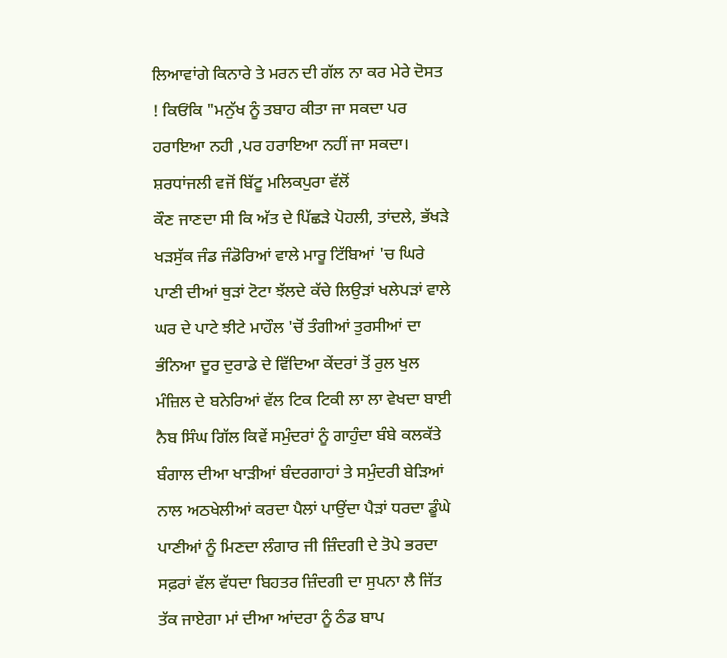ਲਿਆਵਾਂਗੇ ਕਿਨਾਰੇ ਤੇ ਮਰਨ ਦੀ ਗੱਲ ਨਾ ਕਰ ਮੇਰੇ ਦੋਸਤ ! ਕਿਓਂਕਿ "ਮਨੁੱਖ ਨੂੰ ਤਬਾਹ ਕੀਤਾ ਜਾ ਸਕਦਾ ਪਰ ਹਰਾਇਆ ਨਹੀ ,ਪਰ ਹਰਾਇਆ ਨਹੀਂ ਜਾ ਸਕਦਾ।
ਸ਼ਰਧਾਂਜਲੀ ਵਜੋਂ ਬਿੱਟੂ ਮਲਿਕਪੁਰਾ ਵੱਲੋਂ
ਕੌਣ ਜਾਣਦਾ ਸੀ ਕਿ ਅੱਤ ਦੇ ਪਿੱਛੜੇ ਪੋਹਲੀ, ਤਾਂਦਲੇ, ਭੱਖੜੇ ਖੜਸੁੱਕ ਜੰਡ ਜੰਡੋਰਿਆਂ ਵਾਲੇ ਮਾਰੂ ਟਿੱਬਿਆਂ 'ਚ ਘਿਰੇ ਪਾਣੀ ਦੀਆਂ ਥੁੜਾਂ ਟੋਟਾ ਝੱਲਦੇ ਕੱਚੇ ਲਿਉੜਾਂ ਖਲੇਪੜਾਂ ਵਾਲੇ ਘਰ ਦੇ ਪਾਟੇ ਝੀਟੇ ਮਾਹੌਲ 'ਚੋਂ ਤੰਗੀਆਂ ਤੁਰਸੀਆਂ ਦਾ ਭੰਨਿਆ ਦੂਰ ਦੁਰਾਡੇ ਦੇ ਵਿੱਦਿਆ ਕੇਂਦਰਾਂ ਤੋਂ ਰੁਲ ਖੁਲ ਮੰਜ਼ਿਲ ਦੇ ਬਨੇਰਿਆਂ ਵੱਲ ਟਿਕ ਟਿਕੀ ਲਾ ਲਾ ਵੇਖਦਾ ਬਾਈ ਨੈਬ ਸਿੰਘ ਗਿੱਲ ਕਿਵੇਂ ਸਮੁੰਦਰਾਂ ਨੂੰ ਗਾਹੁੰਦਾ ਬੰਬੇ ਕਲਕੱਤੇ ਬੰਗਾਲ ਦੀਆ ਖਾੜੀਆਂ ਬੰਦਰਗਾਹਾਂ ਤੇ ਸਮੁੰਦਰੀ ਬੇੜਿਆਂ ਨਾਲ ਅਠਖੇਲੀਆਂ ਕਰਦਾ ਪੈਲਾਂ ਪਾਉਂਦਾ ਪੈੜਾਂ ਧਰਦਾ ਡੂੰਘੇ ਪਾਣੀਆਂ ਨੂੰ ਮਿਣਦਾ ਲੰਗਾਰ ਜੀ ਜ਼ਿੰਦਗੀ ਦੇ ਤੋਪੇ ਭਰਦਾ ਸਫ਼ਰਾਂ ਵੱਲ ਵੱਧਦਾ ਬਿਹਤਰ ਜ਼ਿੰਦਗੀ ਦਾ ਸੁਪਨਾ ਲੈ ਜਿੱਤ ਤੱਕ ਜਾਏਗਾ ਮਾਂ ਦੀਆ ਆਂਦਰਾ ਨੂੰ ਠੰਡ ਬਾਪ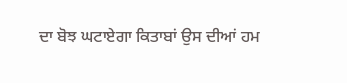ਦਾ ਬੋਝ ਘਟਾਏਗਾ ਕਿਤਾਬਾਂ ਉਸ ਦੀਆਂ ਹਮ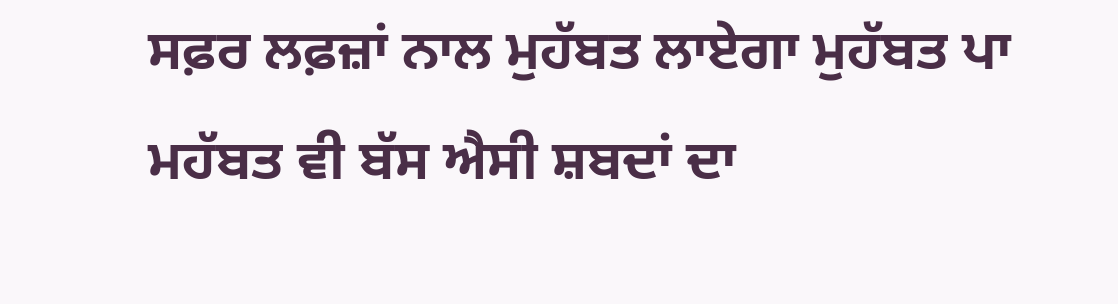ਸਫ਼ਰ ਲਫ਼ਜ਼ਾਂ ਨਾਲ ਮੁਹੱਬਤ ਲਾਏਗਾ ਮੁਹੱਬਤ ਪਾ ਮਹੱਬਤ ਵੀ ਬੱਸ ਐਸੀ ਸ਼ਬਦਾਂ ਦਾ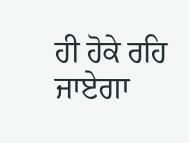ਹੀ ਹੋਕੇ ਰਹਿ ਜਾਏਗਾ